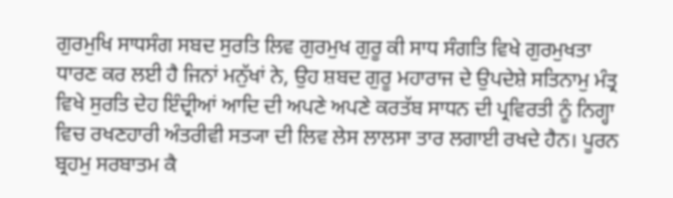ਗੁਰਮੁਖਿ ਸਾਧਸੰਗ ਸਬਦ ਸੁਰਤਿ ਲਿਵ ਗੁਰਮੁਖ ਗੁਰੂ ਕੀ ਸਾਧ ਸੰਗਤਿ ਵਿਖੇ ਗੁਰਮੁਖਤਾ ਧਾਰਣ ਕਰ ਲਈ ਹੈ ਜਿਨਾਂ ਮਨੁੱਖਾਂ ਨੇ, ਉਹ ਸ਼ਬਦ ਗੁਰੂ ਮਹਾਰਾਜ ਦੇ ਉਪਦੇਸ਼ੇ ਸਤਿਨਾਮੁ ਮੰਤ੍ਰ ਵਿਖੇ ਸੁਰਤਿ ਦੇਹ ਇੰਦ੍ਰੀਆਂ ਆਦਿ ਦੀ ਅਪਣੇ ਅਪਣੇ ਕਰਤੱਬ ਸਾਧਨ ਦੀ ਪ੍ਰਵਿਰਤੀ ਨੂੰ ਨਿਗ੍ਹਾ ਵਿਚ ਰਖਣਹਾਰੀ ਅੰਤਰੀਵੀ ਸਤ੍ਯਾ ਦੀ ਲਿਵ ਲੇਸ ਲਾਲਸਾ ਤਾਰ ਲਗਾਈ ਰਖਦੇ ਹੈਨ। ਪੂਰਨ ਬ੍ਰਹਮੁ ਸਰਬਾਤਮ ਕੈ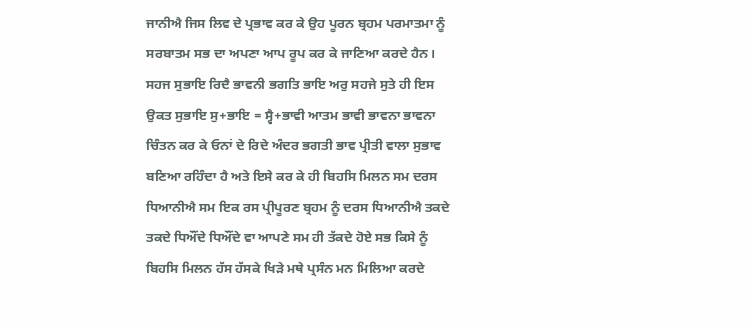ਜਾਨੀਐ ਜਿਸ ਲਿਵ ਦੇ ਪ੍ਰਭਾਵ ਕਰ ਕੇ ਉਹ ਪੂਰਨ ਬ੍ਰਹਮ ਪਰਮਾਤਮਾ ਨੂੰ ਸਰਬਾਤਮ ਸਭ ਦਾ ਅਪਣਾ ਆਪ ਰੂਪ ਕਰ ਕੇ ਜਾਣਿਆ ਕਰਦੇ ਹੈਨ।
ਸਹਜ ਸੁਭਾਇ ਰਿਦੈ ਭਾਵਨੀ ਭਗਤਿ ਭਾਇ ਅਰੁ ਸਹਜੇ ਸੁਤੇ ਹੀ ਇਸ ਉਕਤ ਸੁਭਾਇ ਸੁ+ਭਾਇ = ਸ੍ਵੈ+ਭਾਵੀ ਆਤਮ ਭਾਵੀ ਭਾਵਨਾ ਭਾਵਨਾ ਚਿੰਤਨ ਕਰ ਕੇ ਓਨਾਂ ਦੇ ਰਿਦੇ ਅੰਦਰ ਭਗਤੀ ਭਾਵ ਪ੍ਰੀਤੀ ਵਾਲਾ ਸੁਭਾਵ ਬਣਿਆ ਰਹਿੰਦਾ ਹੈ ਅਤੇ ਇਸੇ ਕਰ ਕੇ ਹੀ ਬਿਹਸਿ ਮਿਲਨ ਸਮ ਦਰਸ ਧਿਆਨੀਐ ਸਮ ਇਕ ਰਸ ਪ੍ਰੀਪੂਰਣ ਬ੍ਰਹਮ ਨੂੰ ਦਰਸ ਧਿਆਨੀਐ ਤਕਦੇ ਤਕਦੇ ਧਿਔਂਦੇ ਧਿਔਂਦੇ ਵਾ ਆਪਣੇ ਸਮ ਹੀ ਤੱਕਦੇ ਹੋਏ ਸਭ ਕਿਸੇ ਨੂੰ ਬਿਹਸਿ ਮਿਲਨ ਹੱਸ ਹੱਸਕੇ ਖਿੜੇ ਮਥੇ ਪ੍ਰਸੰਨ ਮਨ ਮਿਲਿਆ ਕਰਦੇ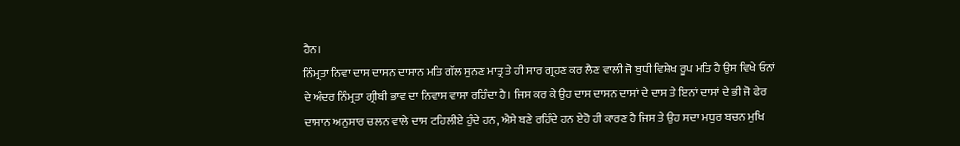ਹੈਨ।
ਨਿੰਮ੍ਰਤਾ ਨਿਵਾ ਦਾਸ ਦਾਸਨ ਦਾਸਾਨ ਮਤਿ ਗੱਲ ਸੁਨਣ ਮਾਤ੍ਰ ਤੇ ਹੀ ਸਾਰ ਗ੍ਰਹਣ ਕਰ ਲੈਣ ਵਾਲੀ ਜੋ ਬੁਧੀ ਵਿਸ਼ੇਖ ਰੂਪ ਮਤਿ ਹੈ ਉਸ ਵਿਖੇ ਓਨਾਂ ਦੇ ਅੰਦਰ ਨਿੰਮ੍ਰਤਾ ਗ੍ਰੀਬੀ ਭਾਵ ਦਾ ਨਿਵਾਸ ਵਾਸਾ ਰਹਿੰਦਾ ਹੈ। ਜਿਸ ਕਰ ਕੇ ਉਹ ਦਾਸ ਦਾਸਨ ਦਾਸਾਂ ਦੇ ਦਾਸ ਤੇ ਇਨਾਂ ਦਾਸਾਂ ਦੇ ਭੀ ਜੋ ਫੇਰ ਦਾਸਾਨ ਅਨੁਸਾਰ ਚਲਨ ਵਾਲੇ ਦਾਸ ਟਹਿਲੀਏ ਹੁੰਦੇ ਹਨ, ਐਸੇ ਬਣੇ ਰਹਿੰਦੇ ਹਨ ਏਹੋ ਹੀ ਕਾਰਣ ਹੈ ਜਿਸ ਤੇ ਉਹ ਸਦਾ ਮਧੁਰ ਬਚਨ ਮੁਖਿ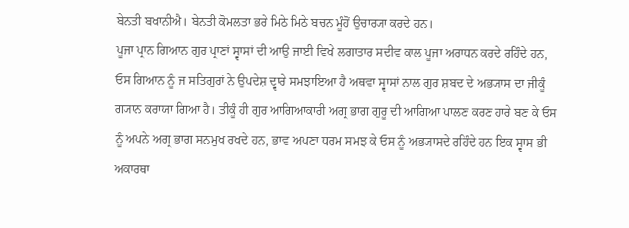ਬੇਨਤੀ ਬਖਾਨੀਐ। ਬੇਨਤੀ ਕੋਮਲਤਾ ਭਰੇ ਮਿਠੇ ਮਿਠੇ ਬਚਨ ਮੂੰਹੋਂ ਉਚਾਰ੍ਯਾ ਕਰਦੇ ਹਨ।
ਪੂਜਾ ਪ੍ਰਾਨ ਗਿਆਨ ਗੁਰ ਪ੍ਰਾਣਾਂ ਸ੍ਵਾਸਾਂ ਦੀ ਆਉ ਜਾਈ ਵਿਖੇ ਲਗਾਤਾਰ ਸਦੀਵ ਕਾਲ ਪੂਜਾ ਅਰਾਧਨ ਕਰਦੇ ਰਹਿੰਦੇ ਹਨ, ਓਸ ਗਿਆਨ ਨੂੰ ਜ ਸਤਿਗੁਰਾਂ ਨੇ ਉਪਦੇਸ਼ ਦ੍ਵਾਰੇ ਸਮਝਾਇਆ ਹੈ ਅਥਵਾ ਸ੍ਵਾਸਾਂ ਨਾਲ ਗੁਰ ਸ਼ਬਦ ਦੇ ਅਭ੍ਯਾਸ ਦਾ ਜੀਕੂੰ ਗ੍ਯਾਨ ਕਰਾਯਾ ਗਿਆ ਹੈ। ਤੀਕੂੰ ਹੀ ਗੁਰ ਆਗਿਆਕਾਰੀ ਅਗ੍ਰ ਭਾਗ ਗੁਰੂ ਦੀ ਆਗਿਆ ਪਾਲਣ ਕਰਣ ਹਾਰੇ ਬਣ ਕੇ ਓਸ ਨੂੰ ਅਪਨੇ ਅਗ੍ਰ ਭਾਗ ਸਨਮੁਖ ਰਖਦੇ ਹਨ, ਭਾਵ ਅਪਣਾ ਧਰਮ ਸਮਝ ਕੇ ਓਸ ਨੂੰ ਅਭ੍ਯਾਸਦੇ ਰਹਿੰਦੇ ਹਨ ਇਕ ਸ੍ਵਾਸ ਭੀ ਅਕਾਰਥਾ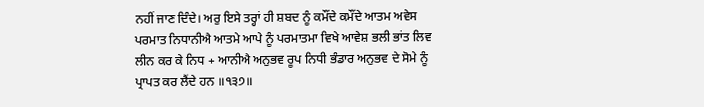ਨਹੀਂ ਜਾਣ ਦਿੰਦੇ। ਅਰੁ ਇਸੇ ਤਰ੍ਹਾਂ ਹੀ ਸ਼ਬਦ ਨੂੰ ਕਮੌਂਦੇ ਕਮੌਂਦੇ ਆਤਮ ਅਵੇਸ ਪਰਮਾਤ ਨਿਧਾਨੀਐ ਆਤਮੇ ਆਪੇ ਨੂੰ ਪਰਮਾਤਮਾ ਵਿਖੇ ਆਵੇਸ਼ ਭਲੀ ਭਾਂਤ ਲਿਵ ਲੀਨ ਕਰ ਕੇ ਨਿਧ + ਆਨੀਐ ਅਨੁਭਵ ਰੂਪ ਨਿਧੀ ਭੰਡਾਰ ਅਨੁਭਵ ਦੇ ਸੋਮੇ ਨੂੰ ਪ੍ਰਾਪਤ ਕਰ ਲੈਂਦੇ ਹਨ ॥੧੩੭॥